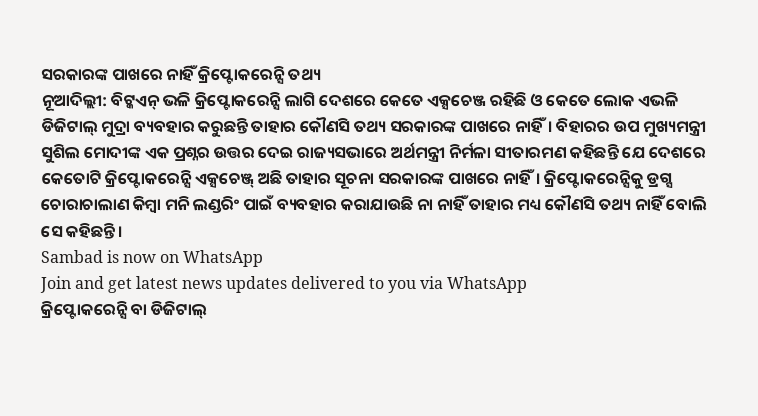ସରକାରଙ୍କ ପାଖରେ ନାହିଁ କ୍ରିପ୍ଟୋକରେନ୍ସି ତଥ୍ୟ
ନୂଆଦିଲ୍ଲୀ: ବିଟ୍କଏନ୍ ଭଳି କ୍ରିପ୍ଟୋକରେନ୍ସି ଲାଗି ଦେଶରେ କେତେ ଏକ୍ସଚେଞ୍ଜ ରହିଛି ଓ କେତେ ଲୋକ ଏଭଳି ଡିଜିଟାଲ୍ ମୁଦ୍ରା ବ୍ୟବହାର କରୁଛନ୍ତି ତାହାର କୌଣସି ତଥ୍ୟ ସରକାରଙ୍କ ପାଖରେ ନାହିଁ। ବିହାରର ଉପ ମୁଖ୍ୟମନ୍ତ୍ରୀ ସୁଶିଲ ମୋଦୀଙ୍କ ଏକ ପ୍ରଶ୍ନର ଉତ୍ତର ଦେଇ ରାଜ୍ୟସଭାରେ ଅର୍ଥମନ୍ତ୍ରୀ ନିର୍ମଳା ସୀତାରମଣ କହିଛନ୍ତି ଯେ ଦେଶରେ କେତୋଟି କ୍ରିପ୍ଟୋକରେନ୍ସି ଏକ୍ସଚେଞ୍ଜ୍ ଅଛି ତାହାର ସୂଚନା ସରକାରଙ୍କ ପାଖରେ ନାହିଁ। କ୍ରିପ୍ଟୋକରେନ୍ସିକୁ ଡ୍ରଗ୍ସ ଚୋରାଚାଲାଣ କିମ୍ବା ମନି ଲଣ୍ଡରିଂ ପାଇଁ ବ୍ୟବହାର କରାଯାଉଛି ନା ନାହିଁ ତାହାର ମଧ୍ୟ କୌଣସି ତଥ୍ୟ ନାହିଁ ବୋଲି ସେ କହିଛନ୍ତି।
Sambad is now on WhatsApp
Join and get latest news updates delivered to you via WhatsApp
କ୍ରିପ୍ଟୋକରେନ୍ସି ବା ଡିଜିଟାଲ୍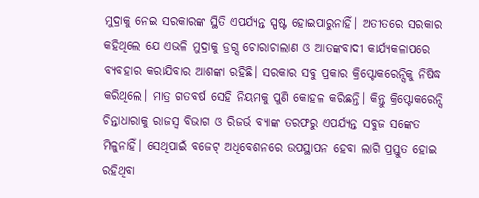ମୁଦ୍ରାକୁ ନେଇ ସରକାରଙ୍କ ସ୍ଥିତି ଏପର୍ଯ୍ୟନ୍ତ ସ୍ପଷ୍ଟ ହୋଇପାରୁନାହିଁ। ଅତୀତରେ ସରକାର କହିଥିଲେ ଯେ ଏଭଳି ମୁଦ୍ରାକୁ ଡ୍ରଗ୍ସ ଚୋରାଚାଲାଣ ଓ ଆତଙ୍କବାଦୀ କାର୍ଯ୍ୟକଳାପରେ ବ୍ୟବହାର କରାଯିବାର ଆଶଙ୍କା ରହିଛି। ସରକାର ସବୁ ପ୍ରକାର କ୍ରିପ୍ଟୋକରେନ୍ସିକୁ ନିଷିଦ୍ଧ କରିଥିଲେ। ମାତ୍ର ଗତବର୍ଷ ସେହି ନିୟମକୁ ପୁଣି କୋହଳ କରିଛନ୍ତି। କିନ୍ତୁ କ୍ରିପ୍ଟୋକରେନ୍ସି ଚିନ୍ତାଧାରାକୁ ରାଜସ୍ବ ବିଭାଗ ଓ ରିଜର୍ଭ ବ୍ୟାଙ୍କ ତରଫରୁ ଏପର୍ଯ୍ୟନ୍ତ ସବୁଜ ସଙ୍କେତ ମିଳୁନାହିଁ। ସେଥିପାଇଁ ବଜେଟ୍ ଅଧିବେଶନରେ ଉପସ୍ଥାପନ ହେବା ଲାଗି ପ୍ରସ୍ତୁତ ହୋଇ ରହିଥିବା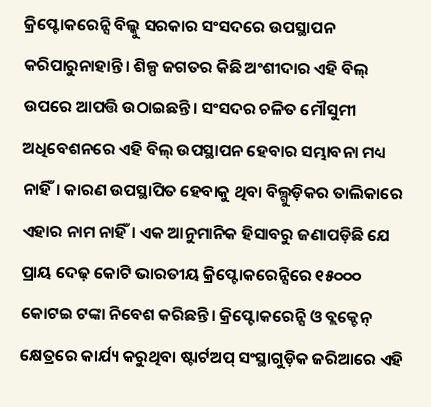କ୍ରିପ୍ଟୋକରେନ୍ସି ବିଲ୍କୁ ସରକାର ସଂସଦରେ ଉପସ୍ଥାପନ କରିପାରୁନାହାନ୍ତି। ଶିଳ୍ପ ଜଗତର କିଛି ଅଂଶୀଦାର ଏହି ବିଲ୍ ଉପରେ ଆପତ୍ତି ଉଠାଇଛନ୍ତି। ସଂସଦର ଚଳିତ ମୌସୁମୀ ଅଧିବେଶନରେ ଏହି ବିଲ୍ ଉପସ୍ଥାପନ ହେବାର ସମ୍ଭାବନା ମଧ୍ୟ ନାହିଁ। କାରଣ ଉପସ୍ଥାପିତ ହେବାକୁ ଥିବା ବିଲ୍ଗୁଡ଼ିକର ତାଲିକାରେ ଏହାର ନାମ ନାହିଁ। ଏକ ଆନୁମାନିକ ହିସାବରୁ ଜଣାପଡ଼ିଛି ଯେ ପ୍ରାୟ ଦେଢ଼ କୋଟି ଭାରତୀୟ କ୍ରିପ୍ଟୋକରେନ୍ସିରେ ୧୫୦୦୦ କୋଟଇ ଟଙ୍କା ନିବେଶ କରିଛନ୍ତି। କ୍ରିପ୍ଟୋକରେନ୍ସି ଓ ବ୍ଲକ୍ଚେନ୍ କ୍ଷେତ୍ରରେ କାର୍ଯ୍ୟ କରୁଥିବା ଷ୍ଟାର୍ଟଅପ୍ ସଂସ୍ଥାଗୁଡ଼ିକ ଜରିଆରେ ଏହି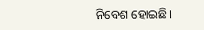ନିବେଶ ହୋଇଛି।